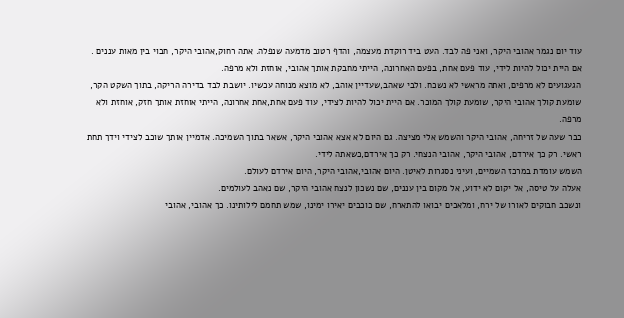עוד יום נגמר אהובי היקר, ואני פה לבד. העט ביד רוקדת מעצמה, והדף רטוב מדמעה שנפלה. אתה רחוק,אהובי היקר, חבוי בין מאות עננים . אם היית יכול להיות לידי, עוד פעם אחת, בפעם האחרונה, הייתי מחבקת אותך אהובי, אוחזת ולא מרפה.
הגעגועים לא מרפים, ואתה מראשי לא נשכח. ולבי שאהב,שעדיין אוהב, לא מוצא מנוחה עכשיו. יושבת לבד בדירה הריקה, בתוך השקט הקר, שומעת קולך אהובי היקר, שומעת קולך המוכר. אם היית יכול להיות לצידי, עוד פעם אחת,אחת אחרונה, הייתי אוחזת אותך חזק, אוחזת ולא מרפה.
כבר שעה של זריחה, אהובי היקר והשמש אלי מציצה. גם היום לא אצא אהובי היקר, אשאר בתוך השמיכה. אדמיין אותך שוכב לצידי וידך תחת ראשי. רק כך אירדם, אהובי היקר, אהובי הנצחי. רק כך אירדם,כשאתה לידי.
השמש עומדת במרכז השמיים, ועיני נסגרות לאיטן. היום אהובי,אהובי היקר, היום אירדם לעולם.
אעלה על טיסה, אל יקום לא ידוע, אל מקום בין עננים, שם נשכון לנצח אהובי היקר, שם נאהב לעולמים.
ונשכב חבוקים לאורו של ירח, ומלאכים יבואו להתארח, שם כוכבים יאירו ימינו, שמש תחמם לילותינו. כך אהובי, אהובי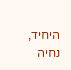היחיד, נחיה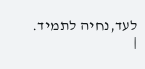לעד,נחיה לתמיד.
|